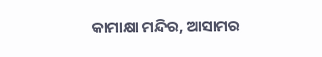କାମାକ୍ଷା ମନ୍ଦିର, ଆସାମର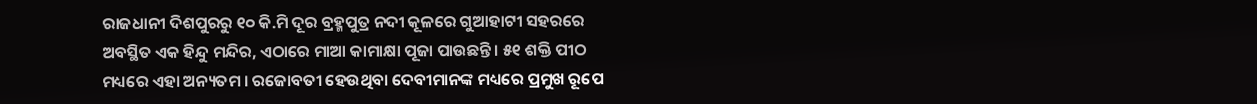ରାଜଧାନୀ ଦିଶପୁରରୁ ୧୦ କି.ମି ଦୂର ବ୍ରହ୍ମପୁତ୍ର ନଦୀ କୂଳରେ ଗୁଆହାଟୀ ସହରରେ ଅବସ୍ଥିତ ଏକ ହିନ୍ଦୁ ମନ୍ଦିର, ଏଠାରେ ମାଆ କାମାକ୍ଷା ପୂଜା ପାଉଛନ୍ତି । ୫୧ ଶକ୍ତି ପୀଠ ମଧ୍ୟରେ ଏହା ଅନ୍ୟତମ । ରଜୋବତୀ ହେଉଥିବା ଦେବୀମାନଙ୍କ ମଧ୍ୟରେ ପ୍ରମୁଖ ରୂପେ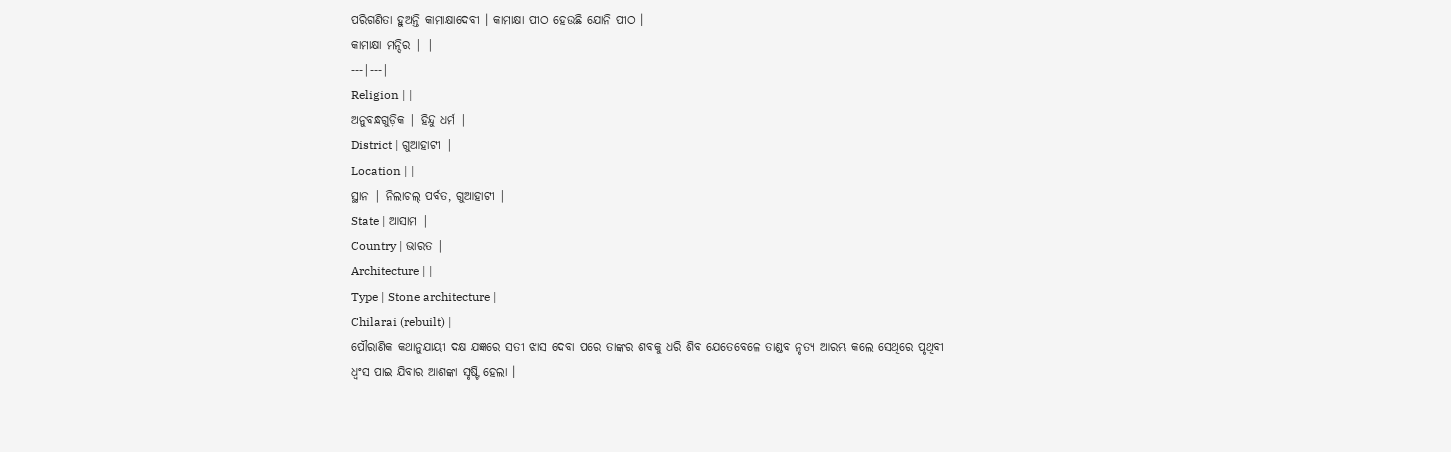ପରିଗଣିତା ହୁଅନ୍ତି କାମାକ୍ଷାଦେବୀ । କାମାକ୍ଷା ପୀଠ ହେଉଛି ଯୋନି ପୀଠ ।
କାମାକ୍ଷା ମନ୍ଦିର | |
---|---|
Religion | |
ଅନୁବନ୍ଧଗୁଡ଼ିକ | ହିନ୍ଦୁ ଧର୍ମ |
District | ଗୁଆହାଟୀ |
Location | |
ସ୍ଥାନ | ନିଲାଚଲ୍ ପର୍ବତ, ଗୁଆହାଟୀ |
State | ଆସାମ |
Country | ଭାରତ |
Architecture | |
Type | Stone architecture |
Chilarai (rebuilt) |
ପୌରାଣିକ କଥାନୁଯାୟୀ ଦକ୍ଷ ଯଜ୍ଞରେ ସତୀ ଝାସ ଦେବା ପରେ ତାଙ୍କର ଶବକୁ ଧରି ଶିବ ଯେତେବେଳେ ତାଣ୍ଡବ ନୃତ୍ୟ ଆରମ୍ଭ କଲେ ସେଥିରେ ପୃଥିବୀ ଧ୍ୱଂସ ପାଇ ଯିବାର ଆଶଙ୍କା ସୃଷ୍ଟି ହେଲା ।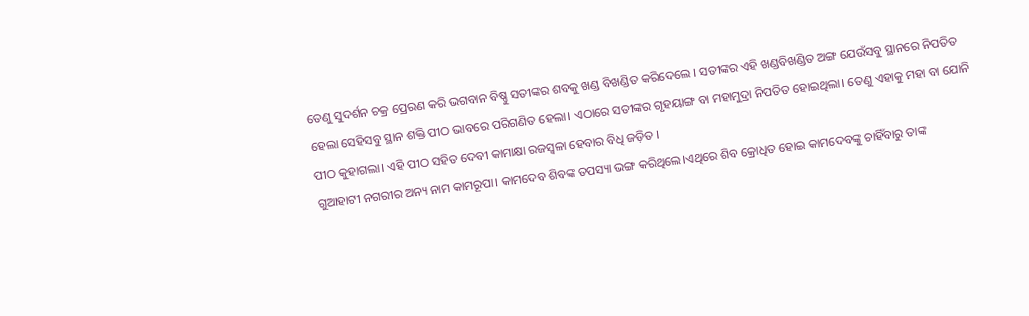ତେଣୁ ସୁଦର୍ଶନ ଚକ୍ର ପ୍ରେରଣ କରି ଭଗବାନ ବିଷ୍ଣୁ ସତୀଙ୍କର ଶବକୁ ଖଣ୍ଡ ବିଖଣ୍ଡିତ କରିଦେଲେ । ସତୀଙ୍କର ଏହି ଖଣ୍ଡବିଖଣ୍ଡିତ ଅଙ୍ଗ ଯେଉଁସବୁ ସ୍ଥାନରେ ନିପତିତ ହେଲା ସେହିସବୁ ସ୍ଥାନ ଶକ୍ତି ପୀଠ ଭାବରେ ପରିଗଣିତ ହେଲା। ଏଠାରେ ସତୀଙ୍କର ଗୃହୟାଙ୍ଗ ବା ମହାମୁଦ୍ରା ନିପତିତ ହୋଇଥିଲା। ତେଣୁ ଏହାକୁ ମହା ବା ଯୋନି ପୀଠ କୁହାଗଲା। ଏହି ପୀଠ ସହିତ ଦେବୀ କାମାକ୍ଷା ରଜସ୍ୱଳା ହେବାର ବିଧି ଜଡ଼ିତ ।
ଗୁଆହାଟୀ ନଗରୀର ଅନ୍ୟ ନାମ କାମରୂପା। କାମଦେବ ଶିବଙ୍କ ତପସ୍ୟା ଭଙ୍ଗ କରିଥିଲେ।ଏଥିରେ ଶିବ କ୍ରୋଧିତ ହୋଇ କାମଦେବଙ୍କୁ ଚାହିଁବାରୁ ତାଙ୍କ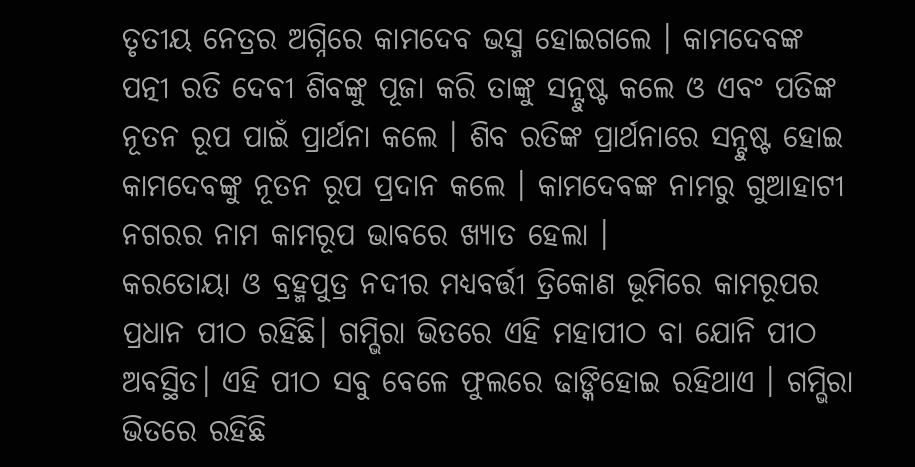ତୃତୀୟ ନେତ୍ରର ଅଗ୍ନିରେ କାମଦେବ ଭସ୍ମ ହୋଇଗଲେ । କାମଦେବଙ୍କ ପତ୍ନୀ ରତି ଦେବୀ ଶିବଙ୍କୁ ପୂଜା କରି ତାଙ୍କୁ ସନ୍ଟୁଷ୍ଟ କଲେ ଓ ଏବଂ ପତିଙ୍କ ନୂତନ ରୂପ ପାଇଁ ପ୍ରାର୍ଥନା କଲେ । ଶିବ ରତିଙ୍କ ପ୍ରାର୍ଥନାରେ ସନ୍ଟୁଷ୍ଟ ହୋଇ କାମଦେବଙ୍କୁ ନୂତନ ରୂପ ପ୍ରଦାନ କଲେ । କାମଦେବଙ୍କ ନାମରୁ ଗୁଆହାଟୀ ନଗରର ନାମ କାମରୂପ ଭାବରେ ଖ୍ୟାତ ହେଲା ।
କରତୋୟା ଓ ବ୍ରହ୍ମପୁତ୍ର ନଦୀର ମଧ୍ୟବର୍ତ୍ତୀ ତ୍ରିକୋଣ ଭୂମିରେ କାମରୂପର ପ୍ରଧାନ ପୀଠ ରହିଛି। ଗମ୍ଭିରା ଭିତରେ ଏହି ମହାପୀଠ ବା ଯୋନି ପୀଠ ଅବସ୍ଥିତ। ଏହି ପୀଠ ସବୁ ବେଳେ ଫୁଲରେ ଢାଙ୍କିହୋଇ ରହିଥାଏ । ଗମ୍ଭିରା ଭିତରେ ରହିଛି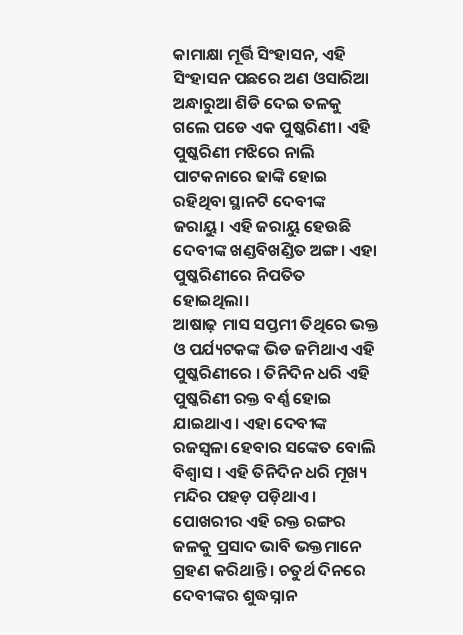କାମାକ୍ଷା ମୂର୍ତ୍ତି ସିଂହାସନ, ଏହି ସିଂହାସନ ପଛରେ ଅଣ ଓସାରିଆ ଅନ୍ଧାରୁଆ ଶିଡି ଦେଇ ତଳକୁ ଗଲେ ପଡେ ଏକ ପୁଷ୍କରିଣୀ। ଏହି ପୁଷ୍କରିଣୀ ମଝିରେ ନାଲି ପାଟକନାରେ ଢାଙ୍କି ହୋଇ ରହିଥିବା ସ୍ଥାନଟି ଦେବୀଙ୍କ ଜରାୟୁ। ଏହି ଜରାୟୁ ହେଉଛି ଦେବୀଙ୍କ ଖଣ୍ଡବିଖଣ୍ଡିତ ଅଙ୍ଗ। ଏହା ପୁଷ୍କରିଣୀରେ ନିପତିତ ହୋଇଥିଲା।
ଆଷାଢ଼ ମାସ ସପ୍ତମୀ ତିଥିରେ ଭକ୍ତ ଓ ପର୍ଯ୍ୟଟକଙ୍କ ଭିଡ ଜମିଥାଏ ଏହି ପୁଷ୍କରିଣୀରେ । ତିନିଦିନ ଧରି ଏହି ପୁଷ୍କରିଣୀ ରକ୍ତ ବର୍ଣ୍ଣ ହୋଇ ଯାଇଥାଏ। ଏହା ଦେବୀଙ୍କ ରଜସ୍ୱଳା ହେବାର ସଙ୍କେତ ବୋଲି ବିଶ୍ୱାସ । ଏହି ତିନିଦିନ ଧରି ମୂଖ୍ୟ ମନ୍ଦିର ପହଡ଼ ପଡ଼ିଥାଏ । ପୋଖରୀର ଏହି ରକ୍ତ ରଙ୍ଗର ଜଳକୁ ପ୍ରସାଦ ଭାବି ଭକ୍ତମାନେ ଗ୍ରହଣ କରିଥାନ୍ତି । ଚତୁର୍ଥ ଦିନରେ ଦେବୀଙ୍କର ଶୁଦ୍ଧସ୍ନାନ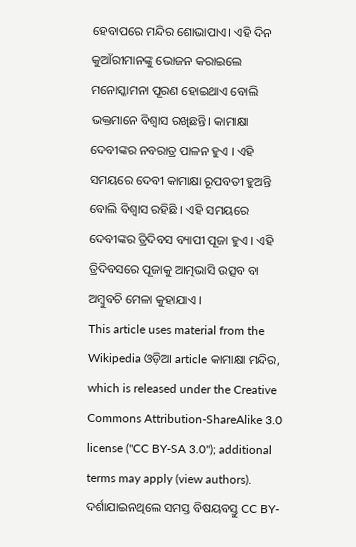ହେବାପରେ ମନ୍ଦିର ଶୋଭାପାଏ। ଏହି ଦିନ କୁଆଁରୀମାନଙ୍କୁ ଭୋଜନ କରାଇଲେ ମନୋସ୍କାମନା ପୂରଣ ହୋଇଥାଏ ବୋଲି ଭକ୍ତମାନେ ବିଶ୍ୱାସ ରଖିଛନ୍ତି। କାମାକ୍ଷା ଦେବୀଙ୍କର ନବରାତ୍ର ପାଳନ ହୁଏ । ଏହି ସମୟରେ ଦେବୀ କାମାକ୍ଷା ରୂପବତୀ ହୁଅନ୍ତି ବୋଲି ବିଶ୍ୱାସ ରହିଛି । ଏହି ସମୟରେ ଦେବୀଙ୍କର ତ୍ରିଦିବସ ବ୍ୟାପୀ ପୂଜା ହୁଏ । ଏହି ତ୍ରିଦିବସରେ ପୂଜାକୁ ଆତ୍ମଭାସି ଉତ୍ସବ ବା ଅମ୍ବୁବଚି ମେଳା କୁହାଯାଏ ।
This article uses material from the Wikipedia ଓଡ଼ିଆ article କାମାକ୍ଷା ମନ୍ଦିର, which is released under the Creative Commons Attribution-ShareAlike 3.0 license ("CC BY-SA 3.0"); additional terms may apply (view authors). ଦର୍ଶାଯାଇନଥିଲେ ସମସ୍ତ ବିଷୟବସ୍ତୁ CC BY-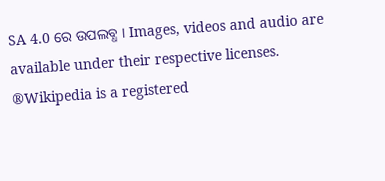SA 4.0 ରେ ଉପଲବ୍ଧ । Images, videos and audio are available under their respective licenses.
®Wikipedia is a registered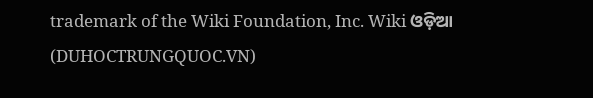trademark of the Wiki Foundation, Inc. Wiki ଓଡ଼ିଆ (DUHOCTRUNGQUOC.VN)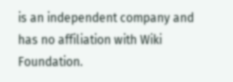is an independent company and has no affiliation with Wiki Foundation.